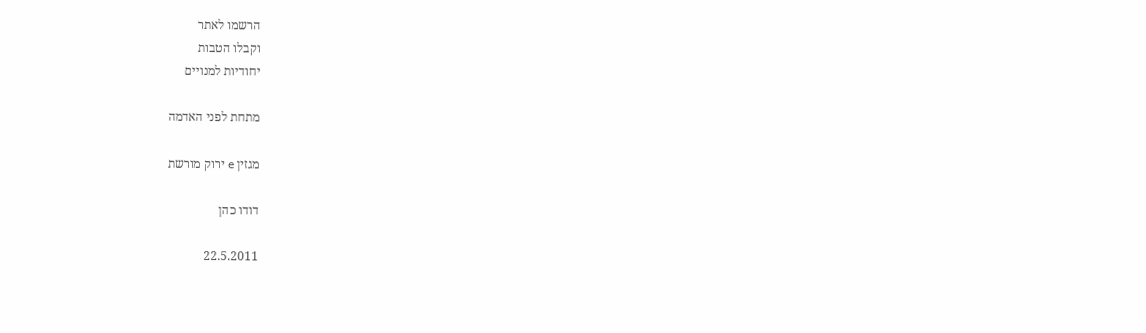הרשמו לאתר
וקבלו הטבות
יחודיות למנויים

מתחת לפני האדמה

מגזין e ירוק מורשת

דודו כהן

22.5.2011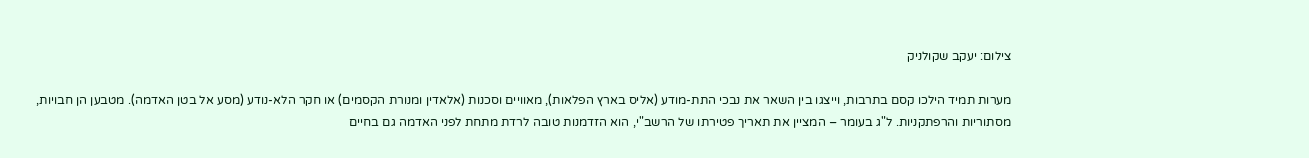צילום: יעקב שקולניק

מערות תמיד הילכו קסם בתרבות, וייצגו בין השאר את נבכי התת-מודע (אליס בארץ הפלאות), מאוויים וסכנות (אלאדין ומנורת הקסמים) או חקר הלא-נודע (מסע אל בטן האדמה). מטבען הן חבויות, מסתוריות והרפתקניות. ל"ג בעומר – המציין את תאריך פטירתו של הרשב"י, הוא הזדמנות טובה לרדת מתחת לפני האדמה גם בחיים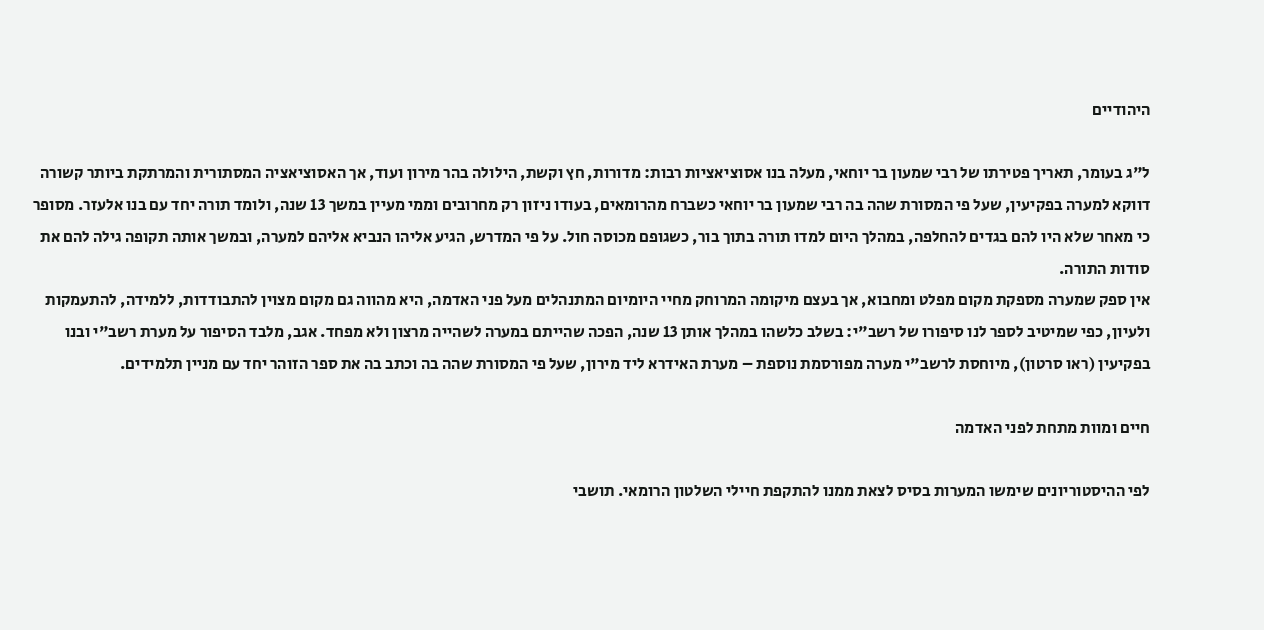היהודיים

ל"ג בעומר, תאריך פטירתו של רבי שמעון בר יוחאי, מעלה בנו אסוציאציות רבות: מדורות, חץ וקשת, הילולה בהר מירון ועוד, אך האסוציאציה המסתורית והמרתקת ביותר קשורה דווקא למערה בפקיעין, שעל פי המסורת שהה בה רבי שמעון בר יוחאי כשברח מהרומאים, בעודו ניזון רק מחרובים וממי מעיין במשך 13 שנה, ולומד תורה יחד עם בנו אלעזר. מסופר כי מאחר שלא היו להם בגדים להחלפה, במהלך היום למדו תורה בתוך בור, כשגופם מכוסה חול. על פי המדרש, הגיע אליהו הנביא אליהם למערה, ובמשך אותה תקופה גילה להם את סודות התורה.
אין ספק שמערה מספקת מקום מפלט ומחבוא, אך בעצם מיקומה המרוחק מחיי היומיום המתנהלים מעל פני האדמה, היא מהווה גם מקום מצוין להתבודדות, ללמידה, להתעמקות ולעיון, כפי שמיטיב לספר לנו סיפורו של רשב"י: בשלב כלשהו במהלך אותן 13 שנה, הפכה שהייתם במערה לשהייה מרצון ולא מפחד. אגב, מלבד הסיפור על מערת רשב"י ובנו בפקיעין (ראו סרטון), מיוחסת לרשב"י מערה מפורסמת נוספת – מערת האידרא ליד מירון, שעל פי המסורת שהה בה וכתב בה את ספר הזוהר יחד עם מניין תלמידים.

חיים ומוות מתחת לפני האדמה

לפי ההיסטוריונים שימשו המערות בסיס לצאת ממנו להתקפת חיילי השלטון הרומאי. תושבי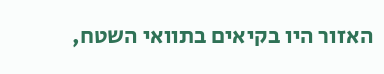האזור היו בקיאים בתוואי השטח,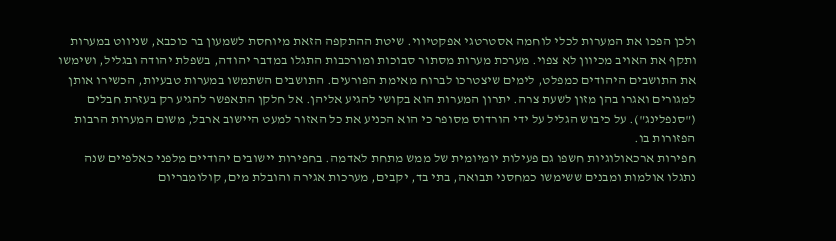ולכן הפכו את המערות לכלי לוחמה אסטרטגי אפקטיווי. שיטת ההתקפה הזאת מיוחסת לשמעון בר כוכבא, שניווט במערות ותקף את האויב מכיוון לא צפוי. מערכת מערות מסתור סבוכות ומורכבות התגלו במדבר יהודה, בשפלת יהודה ובגליל, ושימשו את התושבים היהודים כמפלט, לימים שיצטרכו לברוח מאימת הפורעים. התושבים השתמשו במערות טבעיות, הכשירו אותן למגורים ואגרו בהן מזון לשעת צרה. יתרון המערות הוא בקושי להגיע אליהן. אל חלקן התאפשר להגיע רק בעזרת חבלים ("סנפלינג"). על כיבוש הגליל על ידי הורדוס מסופר כי הוא הכניע את כל האזור למעט היישוב ארבל, משום המערות הרבות הפזורות בו.
חפירות ארכאולוגיות חשפו גם פעילות יומיומית של ממש מתחת לאדמה. בחפירות יישובים יהודיים מלפני כאלפיים שנה נתגלו אולמות ומבנים ששימשו כמחסני תבואה, בתי בד, יקבים, מערכות אגירה והובלת מים, קולומבריום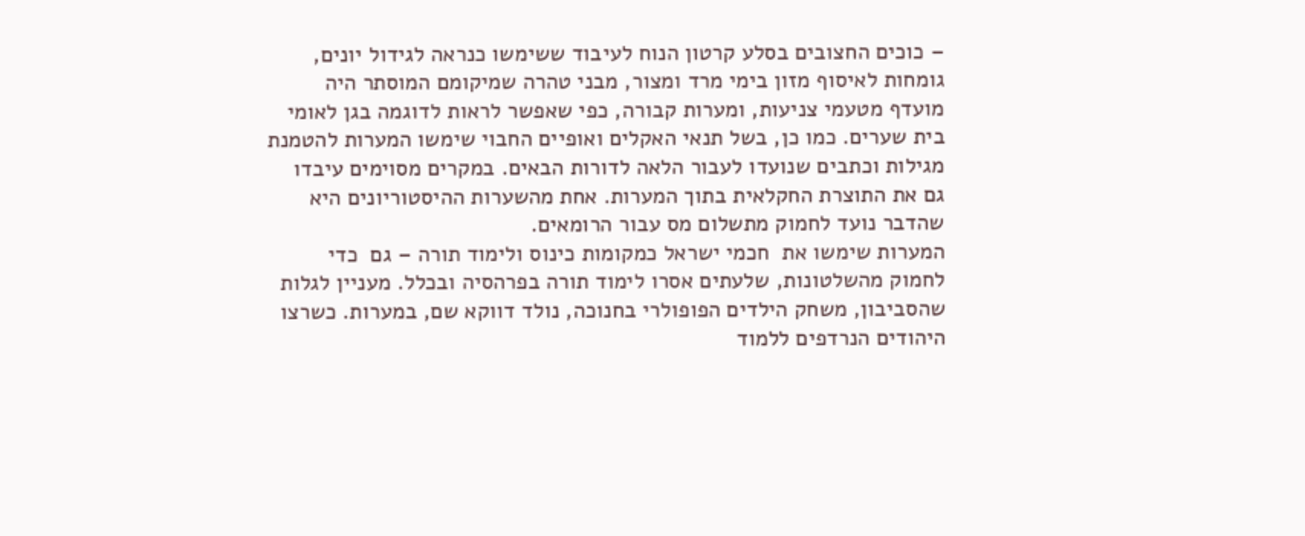– כוכים החצובים בסלע קרטון הנוח לעיבוד ששימשו כנראה לגידול יונים, גומחות לאיסוף מזון בימי מרד ומצור, מבני טהרה שמיקומם המוסתר היה מועדף מטעמי צניעות, ומערות קבורה, כפי שאפשר לראות לדוגמה בגן לאומי בית שערים. כמו כן, בשל תנאי האקלים ואופיים החבוי שימשו המערות להטמנת מגילות וכתבים שנועדו לעבור הלאה לדורות הבאים. במקרים מסוימים עיבדו גם את התוצרת החקלאית בתוך המערות. אחת מהשערות ההיסטוריונים היא שהדבר נועד לחמוק מתשלום מס עבור הרומאים.
המערות שימשו את  חכמי ישראל כמקומות כינוס ולימוד תורה – גם  כדי לחמוק מהשלטונות, שלעתים אסרו לימוד תורה בפרהסיה ובכלל. מעניין לגלות שהסביבון, משחק הילדים הפופולרי בחנוכה, נולד דווקא שם, במערות. כשרצו היהודים הנרדפים ללמוד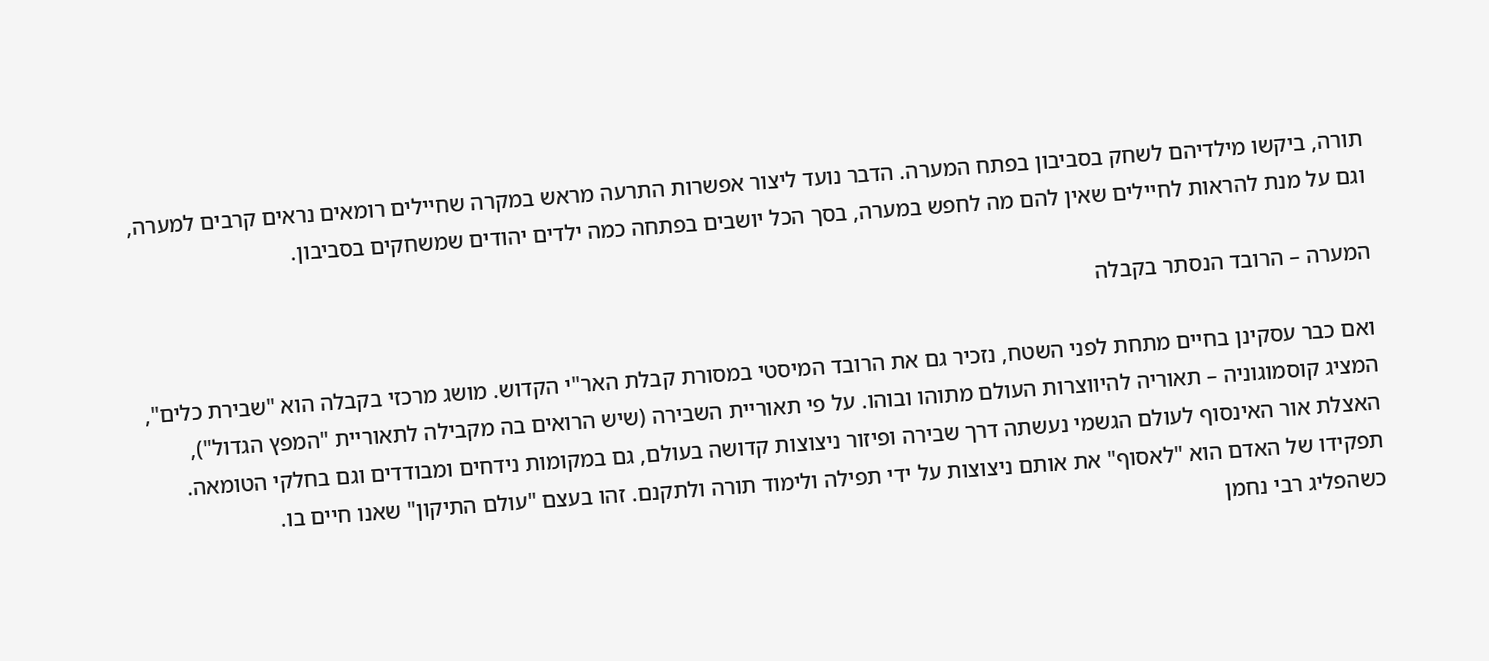תורה, ביקשו מילדיהם לשחק בסביבון בפתח המערה. הדבר נועד ליצור אפשרות התרעה מראש במקרה שחיילים רומאים נראים קרבים למערה, וגם על מנת להראות לחיילים שאין להם מה לחפש במערה, בסך הכל יושבים בפתחה כמה ילדים יהודים שמשחקים בסביבון.

המערה – הרובד הנסתר בקבלה

ואם כבר עסקינן בחיים מתחת לפני השטח, נזכיר גם את הרובד המיסטי במסורת קבלת האר"י הקדוש. מושג מרכזי בקבלה הוא "שבירת כלים", המציג קוסמוגוניה – תאוריה להיווצרות העולם מתוהו ובוהו. על פי תאוריית השבירה (שיש הרואים בה מקבילה לתאוריית "המפץ הגדול"), האצלת אור האינסוף לעולם הגשמי נעשתה דרך שבירה ופיזור ניצוצות קדושה בעולם, גם במקומות נידחים ומבודדים וגם בחלקי הטומאה. תפקידו של האדם הוא "לאסוף" את אותם ניצוצות על ידי תפילה ולימוד תורה ולתקנם. זהו בעצם "עולם התיקון" שאנו חיים בו.
כשהפליג רבי נחמן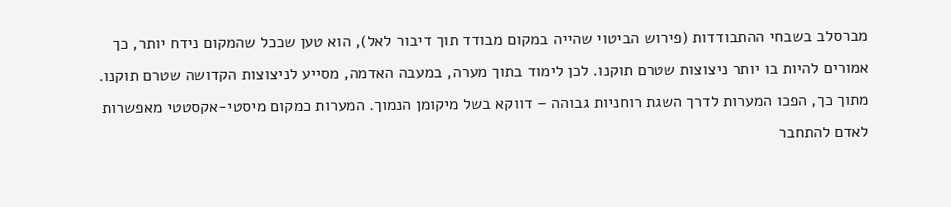מברסלב בשבחי ההתבודדות (פירוש הביטוי שהייה במקום מבודד תוך דיבור לאל), הוא טען שככל שהמקום נידח יותר, כך אמורים להיות בו יותר ניצוצות שטרם תוקנו. לכן לימוד בתוך מערה, במעבה האדמה, מסייע לניצוצות הקדושה שטרם תוקנו. מתוך כך, הפכו המערות לדרך השגת רוחניות גבוהה – דווקא בשל מיקומן הנמוך. המערות כמקום מיסטי-אקסטטי מאפשרות לאדם להתחבר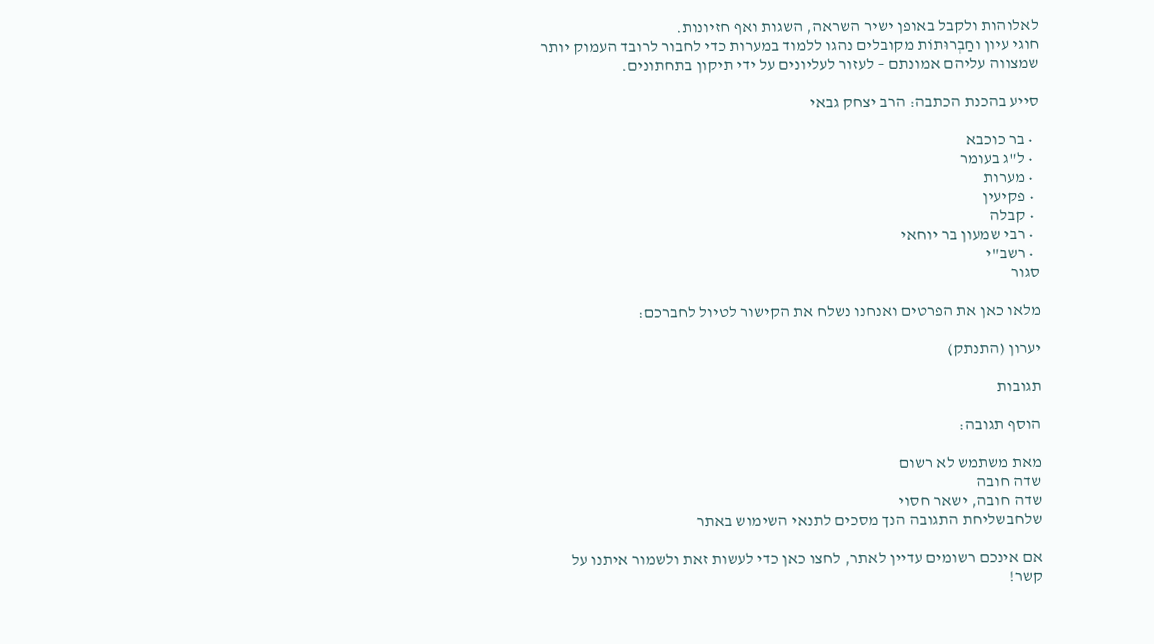לאלוהות ולקבל באופן ישיר השראה, השגות ואף חזיונות.
חוגי עיון וחַבְרוּתוֹת מקובלים נהגו ללמוד במערות כדי לחבור לרובד העמוק יותר שמצווה עליהם אמונתם – לעזור לעליונים על ידי תיקון בתחתונים.

סייע בהכנת הכתבה: הרב יצחק גבאי

  • בר כוכבא
  • ל"ג בעומר
  • מערות
  • פקיעין
  • קבלה
  • רבי שמעון בר יוחאי
  • רשב"י
סגור

מלאו כאן את הפרטים ואנחנו נשלח את הקישור לטיול לחברכם:

יערון (התנתק)

תגובות

הוסף תגובה:

מאת משתמש לא רשום
שדה חובה
שדה חובה, ישאר חסוי
שלחבשליחת התגובה הנך מסכים לתנאי השימוש באתר

אם אינכם רשומים עדיין לאתר, לחצו כאן כדי לעשות זאת ולשמור איתנו על קשר!